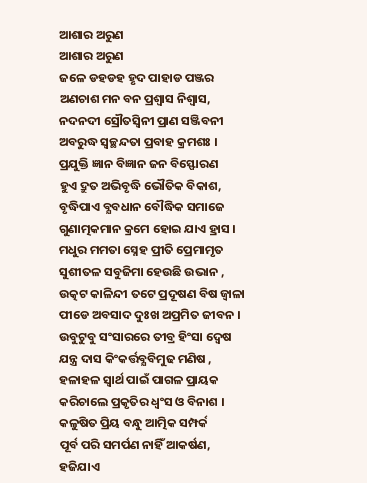ଆଶାର ଅରୁଣ
ଆଶାର ଅରୁଣ
ଜଳେ ଡହଡହ ହୃଦ ପାହାଡ ପଞ୍ଜର
ଅଣଚାଶ ମନ ବନ ପ୍ରଶ୍ବାସ ନିଶ୍ବାସ,
ନଦନଦୀ ସ୍ରୌତସ୍ବିନୀ ପ୍ରାଣ ସଞ୍ଜିବନୀ
ଅବରୁଦ୍ଧ ସ୍ୱଚ୍ଛନ୍ଦତା ପ୍ରବାହ କ୍ରମଶଃ ।
ପ୍ରଯୁକ୍ତି ଜ୍ଞାନ ବିଜ୍ଞାନ ଜନ ବିସ୍ଫୋରଣ
ହୁଏ ଦ୍ରୁତ ଅଭିବୃଦ୍ଧି ଭୌତିକ ବିକାଶ,
ବୃଦ୍ଧିପାଏ ବ୍ଯବଧାନ ବୌଦ୍ଧିକ ସମାଜେ
ଗୁଣାତ୍ମକମାନ କ୍ରମେ ହୋଇ ଯାଏ ହ୍ରାସ ।
ମଧୁର ମମତା ସ୍ନେହ ପ୍ରୀତି ପ୍ରେମାମୃତ
ସୁଶୀତଳ ସବୁଜିମା ହେଉଛି ଉଭାନ ,
ଉତ୍କଟ କାଳିନ୍ଦୀ ତଟେ ପ୍ରଦୂଷଣ ବିଷ ଜ୍ବାଳା
ପୀଡେ ଅବସାଦ ଦୁଃଖ ଅପ୍ରମିତ ଜୀବନ ।
ଉବୁଟୁବୁ ସଂସାରରେ ତୀବ୍ର ହିଂସା ଦ୍ବେଷ
ଯନ୍ତ୍ର ଦାସ କିଂକର୍ତ୍ତବ୍ଯବିମୁଢ ମଣିଷ ,
ହଳାହଳ ସ୍ବାର୍ଥ ପାଇଁ ପାଗଳ ପ୍ରାୟକ
କରିଚାଲେ ପ୍ରକୃତିର ଧ୍ବଂସ ଓ ବିନାଶ ।
କଳୁଷିତ ପ୍ରିୟ ବନ୍ଧୁ ଆତ୍ମିକ ସମ୍ପର୍କ
ପୂର୍ବ ପରି ସମର୍ପଣ ନାହିଁ ଆକର୍ଷଣ,
ହଜିଯାଏ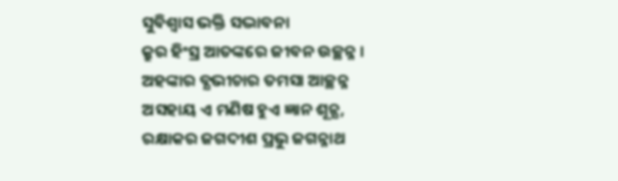ସୁବିଶ୍ବାସ ଭକ୍ତି ସଦ୍ଭାବନା
କ୍ରୁର ହିଂସ୍ର ଆତଙ୍କରେ ଜୀବନ ଉଚ୍ଛନ୍ନ ।
ଅହଙ୍କାର ବ୍ଯଭୀଚାର ତମସା ଆଚ୍ଛନ୍ନ
ଅସହାୟ ଏ ମଣିଷ ହୁଏ ଜ୍ଞାନ ଶୂନ୍ଯ,
ରକ୍ଷାକର ଜଗଦୀଶ ପ୍ରଭୁ ଜଗନ୍ନାଥ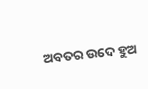ଅବତର ଉଦେ ହୁଅ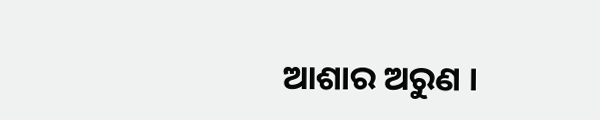ଆଶାର ଅରୁଣ ।